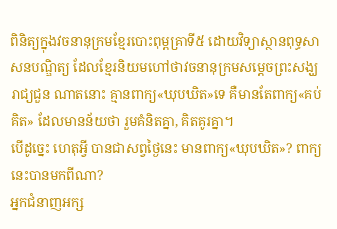ពិនិត្យក្នុងវចនានុក្រមខ្មែរបោះពុម្ពគ្រាទី៥ ដោយវិទ្យាស្ថានពុទ្ធសាសនបណ្ឌិត្យ ដែលខ្មែរនិយមហៅថាវចនានុក្រមសម្តេចព្រះសង្ឃរាជ្យជួន ណាតនោះ គ្មានពាក្យ«ឃុបឃិត»ទេ គឺមានតែពាក្យ«គប់គិត» ដែលមានន័យថា រួមគំនិតគ្នា, គិតគូរគ្នា។
បើដូច្នេះ ហេតុអ្វី បានជាសព្វថ្ងៃនេះ មានពាក្យ«ឃុបឃិត»? ពាក្យនេះបានមកពីណា?
អ្នកជំនាញអក្ស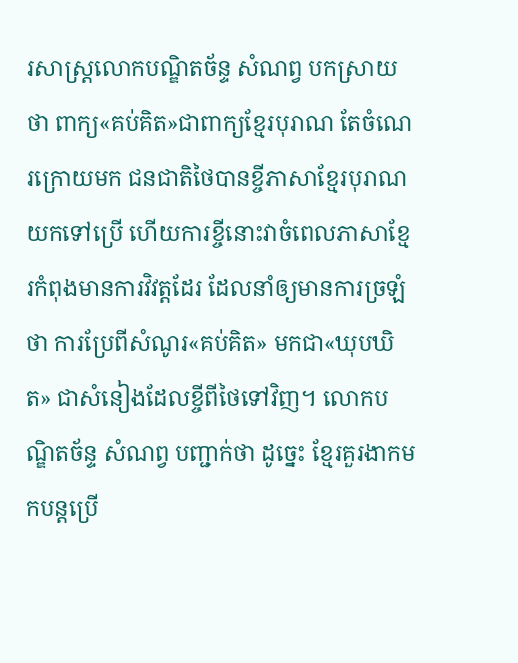រសាស្ត្រលោកបណ្ឌិតច័ន្ទ សំណព្វ បកស្រាយថា ពាក្យ«គប់គិត»ជាពាក្យខ្មែរបុរាណ តែចំណេរក្រោយមក ជនជាតិថៃបានខ្ចីភាសាខ្មែរបុរាណយកទៅប្រើ ហើយការខ្ចីនោះវាចំពេលភាសាខ្មែរកំពុងមានការវិវត្តដែរ ដែលនាំឲ្យមានការច្រឡំថា ការប្រែពីសំណូរ«គប់គិត» មកជា«ឃុបឃិត» ជាសំនៀងដែលខ្ចីពីថៃទៅវិញ។ លោកបណ្ឌិតច័ន្ទ សំណព្វ បញ្ជាក់ថា ដូច្នេះ ខ្មែរគួរងាកមកបន្តប្រើ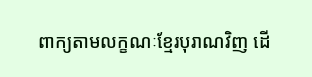ពាក្យតាមលក្ខណៈខ្មែរបុរាណវិញ ដើ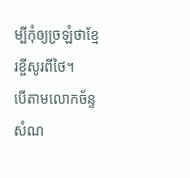ម្បីកុំឲ្យច្រឡំថាខ្មែរខ្ចីសូរពីថៃ។
បើតាមលោកច័ន្ទ សំណ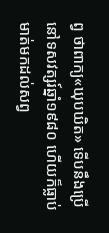ព្វ ថាពាក្យ«ឃុបឃិត» ទើបនឹងប្រើនៅទសវត្សរ៍ឆ្នាំ១៩៨០ ហើយក៏ធ្លាប់មាត់មកដល់សព្វ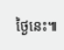ថ្ងៃនេះ៕